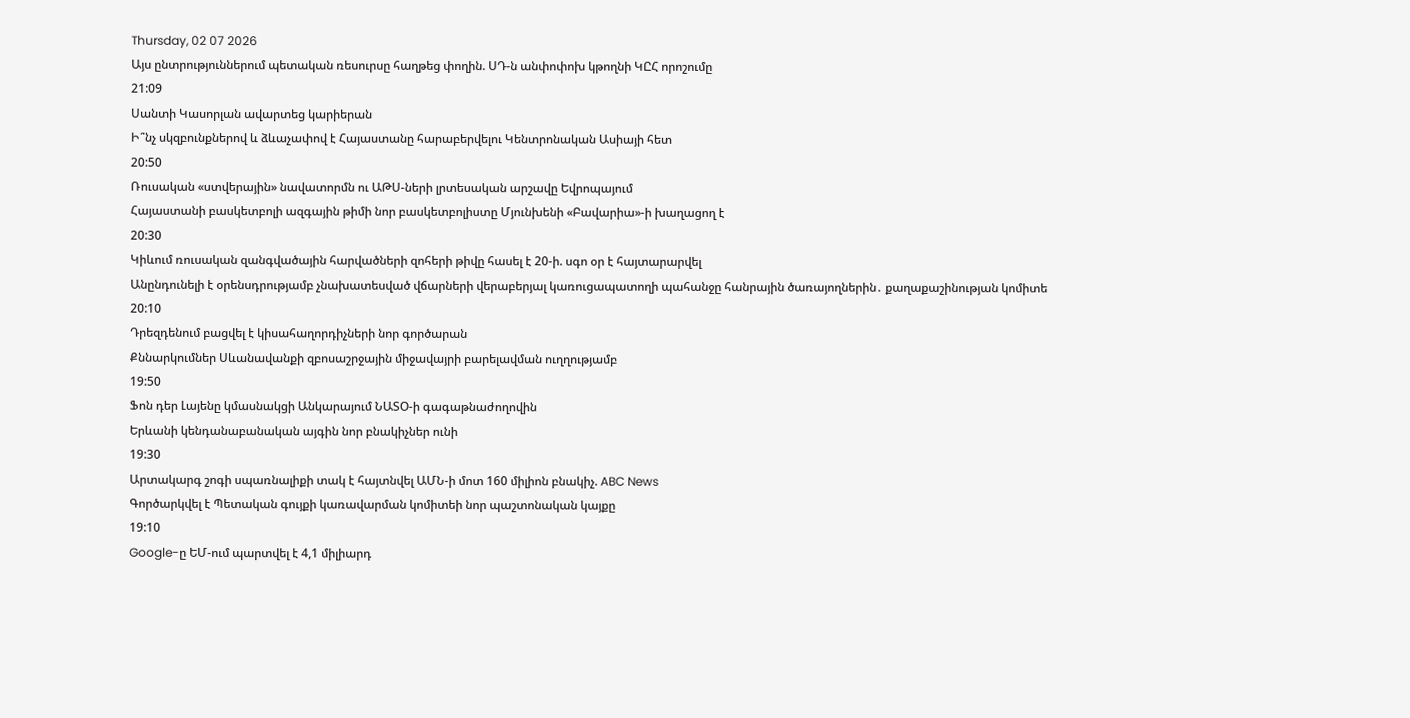Thursday, 02 07 2026
Այս ընտրություններում պետական ռեսուրսը հաղթեց փողին. ՍԴ-ն անփոփոխ կթողնի ԿԸՀ որոշումը
21:09
Սանտի Կասորլան ավարտեց կարիերան
Ի՞նչ սկզբունքներով և ձևաչափով է Հայաստանը հարաբերվելու Կենտրոնական Ասիայի հետ
20:50
Ռուսական «ստվերային» նավատորմն ու ԱԹՍ-ների լրտեսական արշավը Եվրոպայում
Հայաստանի բասկետբոլի ազգային թիմի նոր բասկետբոլիստը Մյունխենի «Բավարիա»-ի խաղացող է
20:30
Կիևում ռուսական զանգվածային հարվածների զոհերի թիվը հասել է 20-ի. սգո օր է հայտարարվել
Անընդունելի է օրենսդրությամբ չնախատեսված վճարների վերաբերյալ կառուցապատողի պահանջը հանրային ծառայողներին․ քաղաքաշինության կոմիտե
20:10
Դրեզդենում բացվել է կիսահաղորդիչների նոր գործարան
Քննարկումներ Սևանավանքի զբոսաշրջային միջավայրի բարելավման ուղղությամբ
19:50
Ֆոն դեր Լայենը կմասնակցի Անկարայում ՆԱՏՕ-ի գագաթնաժողովին
Երևանի կենդանաբանական այգին նոր բնակիչներ ունի
19:30
Արտակարգ շոգի սպառնալիքի տակ է հայտնվել ԱՄՆ-ի մոտ 160 միլիոն բնակիչ. ABC News
Գործարկվել է Պետական գույքի կառավարման կոմիտեի նոր պաշտոնական կայքը
19:10
Google-ը ԵՄ-ում պարտվել է 4,1 միլիարդ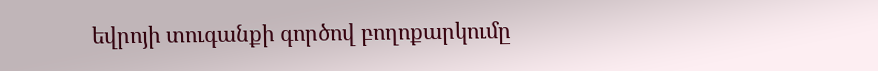եվրոյի տուգանքի գործով բողոքարկումը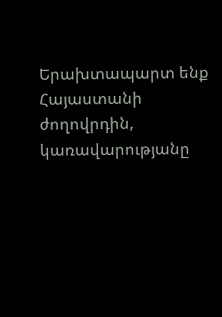Երախտապարտ ենք Հայաստանի ժողովրդին, կառավարությանը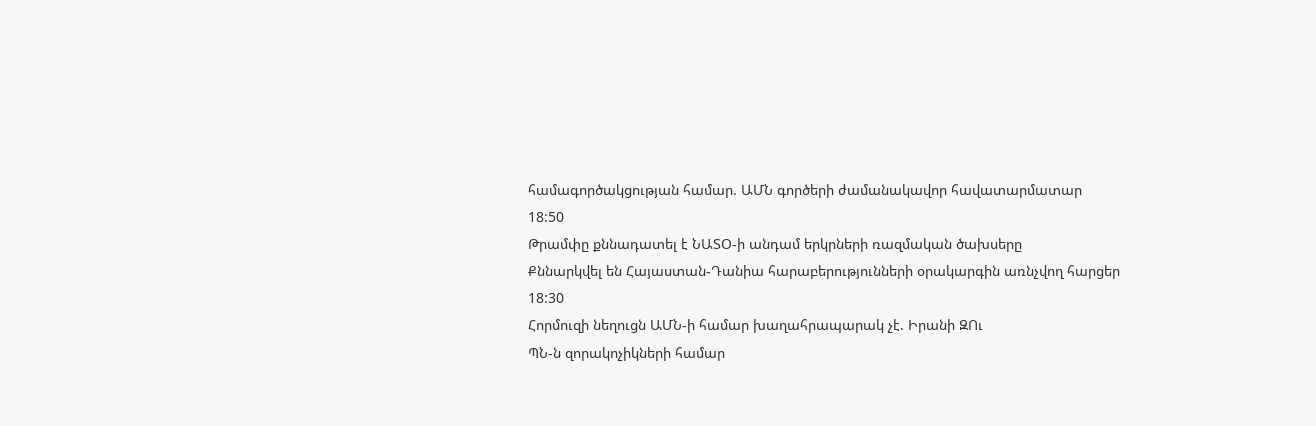համագործակցության համար. ԱՄՆ գործերի ժամանակավոր հավատարմատար
18:50
Թրամփը քննադատել է ՆԱՏՕ-ի անդամ երկրների ռազմական ծախսերը
Քննարկվել են Հայաստան-Դանիա հարաբերությունների օրակարգին առնչվող հարցեր
18:30
Հորմուզի նեղուցն ԱՄՆ-ի համար խաղահրապարակ չէ. Իրանի ԶՈւ
ՊՆ-ն զորակոչիկների համար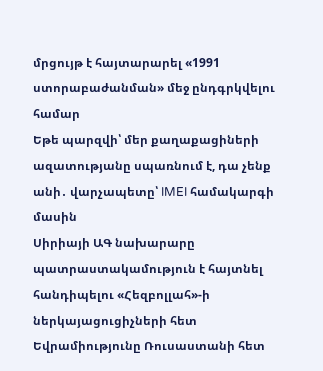մրցույթ է հայտարարել «1991 ստորաբաժանման» մեջ ընդգրկվելու համար
Եթե պարզվի՝ մեր քաղաքացիների ազատությանը սպառնում է, դա չենք անի․ վարչապետը՝ IMEI համակարգի մասին
Սիրիայի ԱԳ նախարարը պատրաստակամություն է հայտնել հանդիպելու «Հեզբոլլահ»-ի ներկայացուցիչների հետ
Եվրամիությունը Ռուսաստանի հետ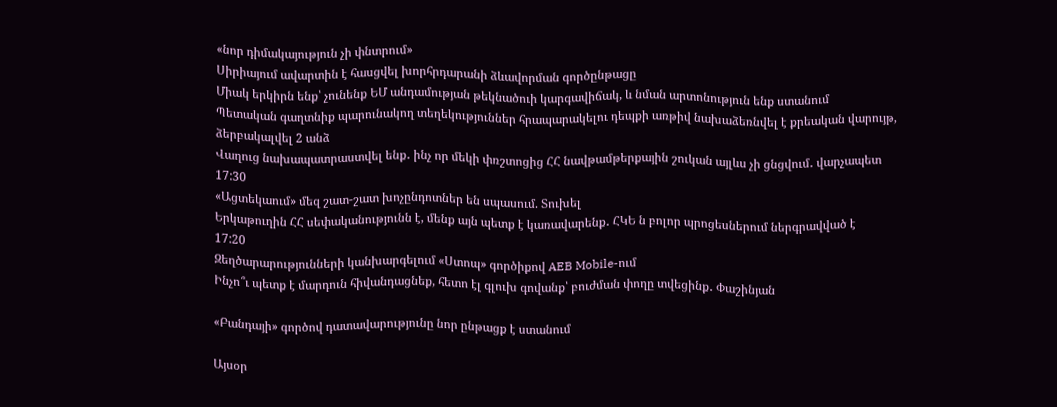«նոր դիմակայություն չի փնտրում»
Սիրիայում ավարտին է հասցվել խորհրդարանի ձևավորման գործընթացը
Միակ երկիրն ենք՝ չունենք ԵՄ անդամության թեկնածուի կարգավիճակ, և նման արտոնություն ենք ստանում
Պետական գաղտնիք պարունակող տեղեկություններ հրապարակելու դեպքի առթիվ նախաձեռնվել է քրեական վարույթ, ձերբակալվել 2 անձ
Վաղուց նախապատրաստվել ենք․ ինչ որ մեկի փռշտոցից ՀՀ նավթամթերքային շուկան այլևս չի ցնցվում․ վարչապետ
17:30
«Ացտեկաում» մեզ շատ-շատ խոչընդոտներ են սպասում. Տուխել
Երկաթուղին ՀՀ սեփականությունն է, մենք այն պետք է կառավարենք․ ՀԿԵ ն բոլոր պրոցեսներում ներգրավված է
17:20
Զեղծարարությունների կանխարգելում «Ստոպ» գործիքով AEB Mobile-ում
Ինչո՞ւ պետք է մարդուն հիվանդացնեք, հետո էլ գլուխ գովանք՝ բուժման փողը տվեցինք․ Փաշինյան

«Բանդայի» գործով դատավարությունը նոր ընթացք է ստանում

Այսօր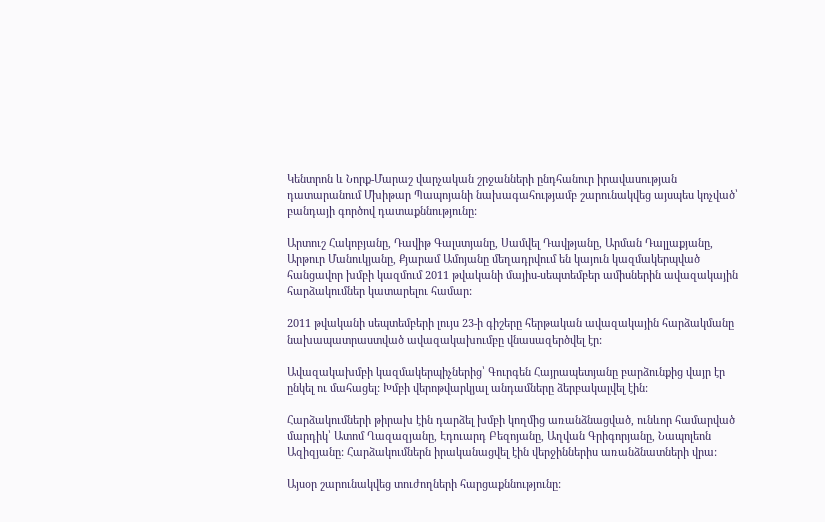Կենտրոն և Նորք-Մարաշ վարչական շրջանների ընդհանուր իրավասության դատարանում Մխիթար Պապոյանի նախագահությամբ շարունակվեց այսպես կոչված՝ բանդայի գործով դատաքննությունը:

Արտուշ Հակոբյանը, Դավիթ Գալստյանը, Սամվել Դավթյանը, Արման Դալլաքյանը, Արթուր Մանուկյանը, Քյարամ Ամոյանը մեղադրվում են կայուն կազմակերպված հանցավոր խմբի կազմում 2011 թվականի մայիս-սեպտեմբեր ամիսներին ավազակային հարձակումներ կատարելու համար:

2011 թվականի սեպտեմբերի լույս 23-ի գիշերը հերթական ավազակային հարձակմանը նախապատրաստված ավազակախումբը վնասազերծվել էր:

Ավազակախմբի կազմակերպիչներից՝ Գուրգեն Հայրապետյանը բարձունքից վայր էր ընկել ու մահացել: Խմբի վերոթվարկյալ անդամները ձերբակալվել էին:

Հարձակումների թիրախ էին դարձել խմբի կողմից առանձնացված, ունևոր համարված մարդիկ՝ Ատոմ Ղազազյանը, Էդուարդ Բեզոյանը, Աղվան Գրիգորյանը, Նապոլեոն Ազիզյանը: Հարձակումներն իրականացվել էին վերջիններիս առանձնատների վրա:

Այսօր շարունակվեց տուժողների հարցաքննությունը: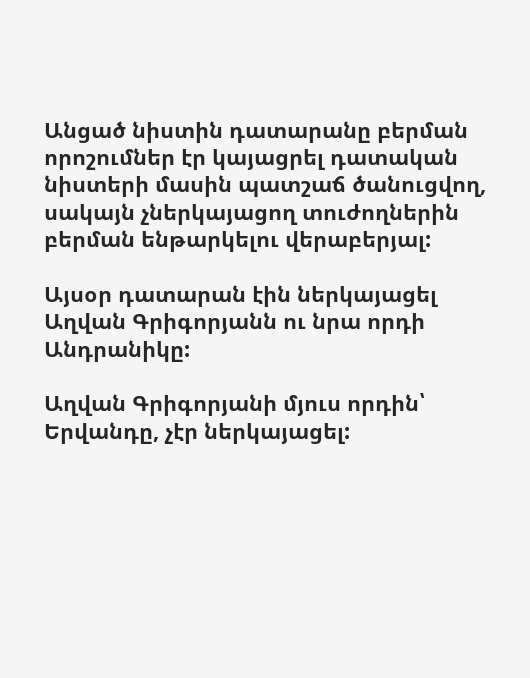Անցած նիստին դատարանը բերման որոշումներ էր կայացրել դատական նիստերի մասին պատշաճ ծանուցվող, սակայն չներկայացող տուժողներին բերման ենթարկելու վերաբերյալ:

Այսօր դատարան էին ներկայացել Աղվան Գրիգորյանն ու նրա որդի Անդրանիկը:

Աղվան Գրիգորյանի մյուս որդին՝ Երվանդը, չէր ներկայացել: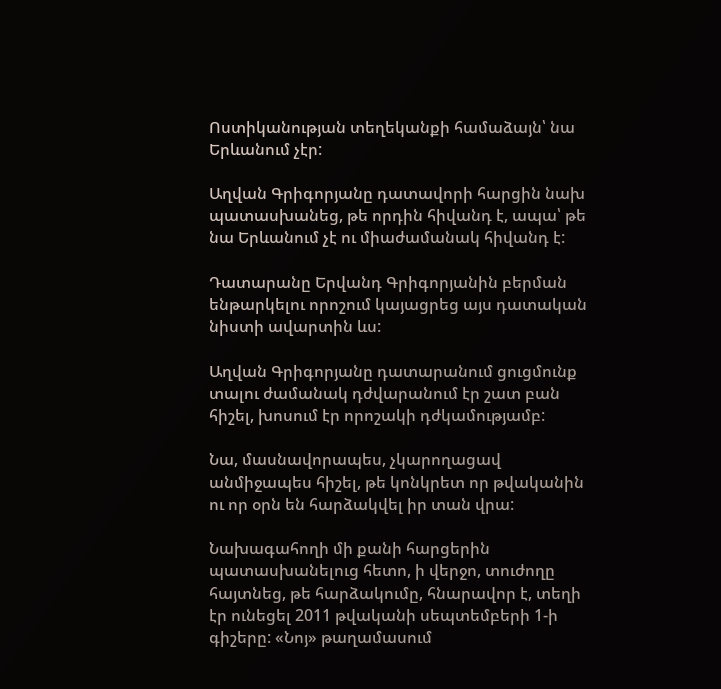Ոստիկանության տեղեկանքի համաձայն՝ նա Երևանում չէր:

Աղվան Գրիգորյանը դատավորի հարցին նախ պատասխանեց, թե որդին հիվանդ է, ապա՝ թե նա Երևանում չէ ու միաժամանակ հիվանդ է:

Դատարանը Երվանդ Գրիգորյանին բերման ենթարկելու որոշում կայացրեց այս դատական նիստի ավարտին ևս:

Աղվան Գրիգորյանը դատարանում ցուցմունք տալու ժամանակ դժվարանում էր շատ բան հիշել, խոսում էր որոշակի դժկամությամբ:

Նա, մասնավորապես, չկարողացավ անմիջապես հիշել, թե կոնկրետ որ թվականին ու որ օրն են հարձակվել իր տան վրա:

Նախագահողի մի քանի հարցերին պատասխանելուց հետո, ի վերջո, տուժողը հայտնեց, թե հարձակումը, հնարավոր է, տեղի էր ունեցել 2011 թվականի սեպտեմբերի 1-ի գիշերը: «Նոյ» թաղամասում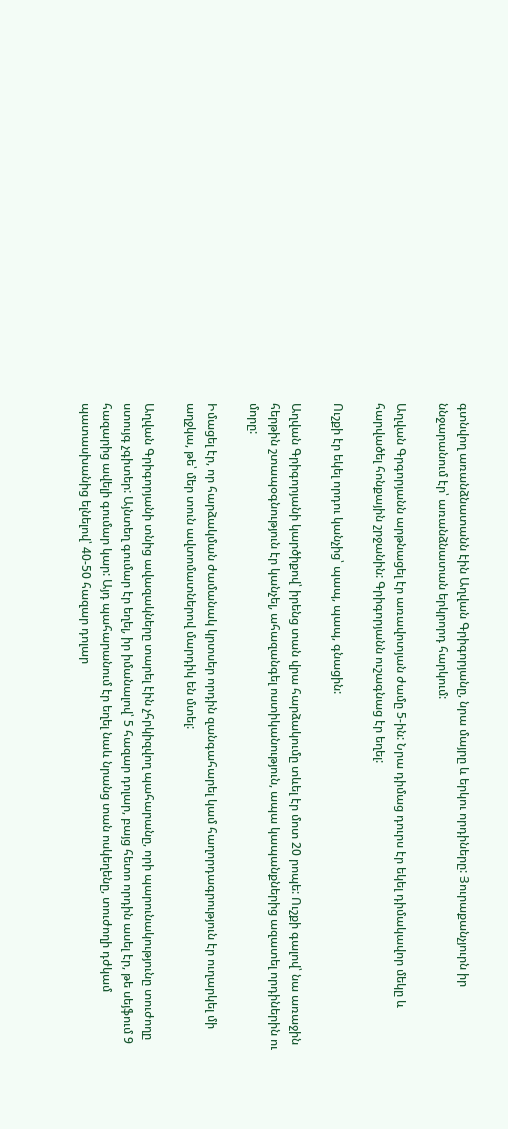գտնվող առանձնատանն էին Աղվան Գրիգորյանը, նրա մայրը և երկու որդիները: Յուրաքանչյուրն իր ննջարանում էր՝ առանձնատան երկրորդ հարկում:

Աղվան Գրգորյանն արթնացել էր առավոտյան ժամը 5-ին: Նրա դիմաց դուրս էր եկել դիմակավոր մեկը և հարվածել հոնքային շրջանին: Գրիգորյանն ուշագնաց էր եղել:

Ուշքի էր եկել որդու կանչից՝ պապ, պապ, գնացին:

Աղվան Գրիգորյանի կարծիքով՝ իրենց տան վրա հարձակումը տևել էր մոտ 20 րոպե: Ուշքի գալով՝ նա առաջին հերթին շտապօգնություն էր կանչել, ահազանգել ոստիկանություն, ապա կապանքներից ազատել որդիներին ու մորը:

Իմացել էր, որ հարձակման ժամանակ կրտսեր որդին զանգահարել կամ հաղորդագրություն էր ուղարկել մի աղջկա, թե՝ մեր տուն ավտոմատներով մարդիկ են մտել:

Աղվան Գրիգորյանի տնից ավազակները տարել էին չհրկիզվող պահարանը, որի պարունակությունը տուժողը ստույգ չգիտեր: Այնտեղ գումար էր եղել, իր իմանալով՝ 5 հազար դոլար, բայց հետո որդին ասել էր, թե սեյֆում 9 հազարից ավելի գումար կար: Այդ պահարանում էր եղել նաև նրանց տան ոսկեղենը, տուժողի դժկամ պատասխանից ելնելով՝ 40-50 հազար դոլար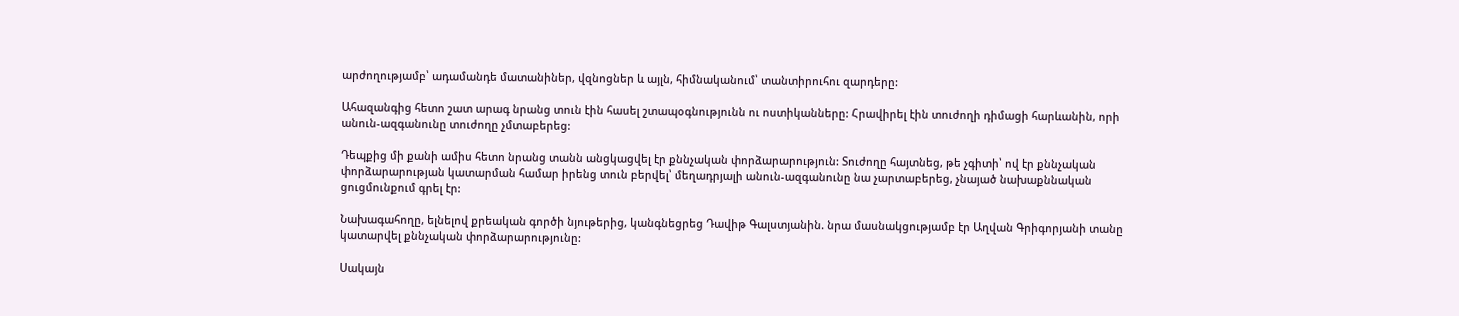արժողությամբ՝ ադամանդե մատանիներ, վզնոցներ և այլն, հիմնականում՝ տանտիրուհու զարդերը:

Ահազանգից հետո շատ արագ նրանց տուն էին հասել շտապօգնությունն ու ոստիկանները: Հրավիրել էին տուժողի դիմացի հարևանին, որի անուն-ազգանունը տուժողը չմտաբերեց:

Դեպքից մի քանի ամիս հետո նրանց տանն անցկացվել էր քննչական փորձարարություն: Տուժողը հայտնեց, թե չգիտի՝ ով էր քննչական փորձարարության կատարման համար իրենց տուն բերվել՝ մեղադրյալի անուն-ազգանունը նա չարտաբերեց, չնայած նախաքննական ցուցմունքում գրել էր:

Նախագահողը, ելնելով քրեական գործի նյութերից, կանգնեցրեց Դավիթ Գալստյանին. նրա մասնակցությամբ էր Աղվան Գրիգորյանի տանը կատարվել քննչական փորձարարությունը:

Սակայն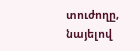տուժողը, նայելով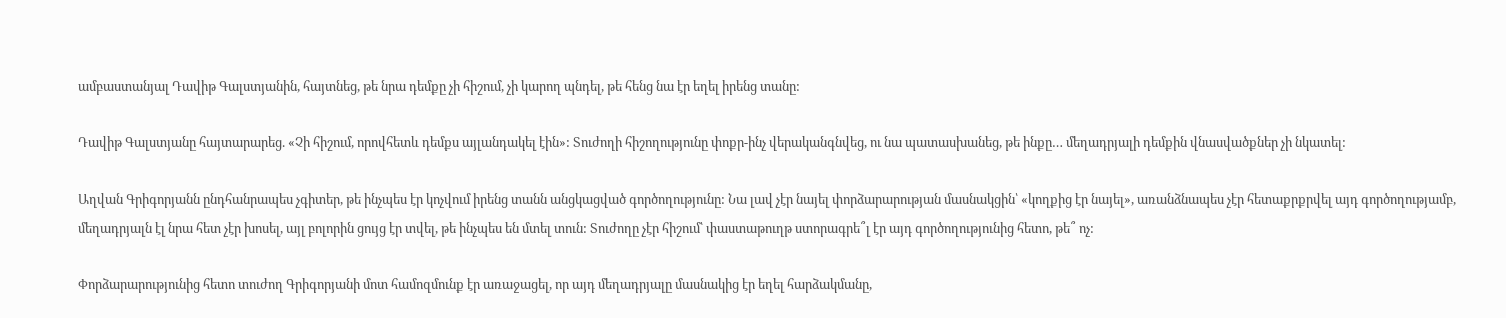ամբաստանյալ Դավիթ Գալստյանին, հայտնեց, թե նրա դեմքը չի հիշում, չի կարող պնդել, թե հենց նա էր եղել իրենց տանը:

Դավիթ Գալստյանը հայտարարեց. «Չի հիշում, որովհետև դեմքս այլանդակել էին»: Տուժողի հիշողությունը փոքր-ինչ վերականգնվեց, ու նա պատասխանեց, թե ինքը… մեղադրյալի դեմքին վնասվածքներ չի նկատել:

Աղվան Գրիգորյանն ընդհանրապես չգիտեր, թե ինչպես էր կոչվում իրենց տանն անցկացված գործողությունը: Նա լավ չէր նայել փորձարարության մասնակցին՝ «կողքից էր նայել», առանձնապես չէր հետաքրքրվել այդ գործողությամբ, մեղադրյալն էլ նրա հետ չէր խոսել, այլ բոլորին ցույց էր տվել, թե ինչպես են մտել տուն: Տուժողը չէր հիշում՝ փաստաթուղթ ստորագրե՞լ էր այդ գործողությունից հետո, թե՞ ոչ:

Փորձարարությունից հետո տուժող Գրիգորյանի մոտ համոզմունք էր առաջացել, որ այդ մեղադրյալը մասնակից էր եղել հարձակմանը,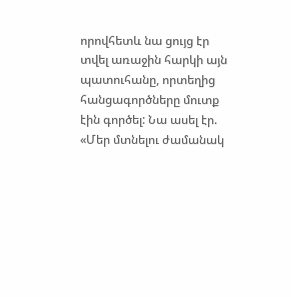որովհետև նա ցույց էր տվել առաջին հարկի այն պատուհանը, որտեղից հանցագործները մուտք էին գործել: Նա ասել էր. «Մեր մտնելու ժամանակ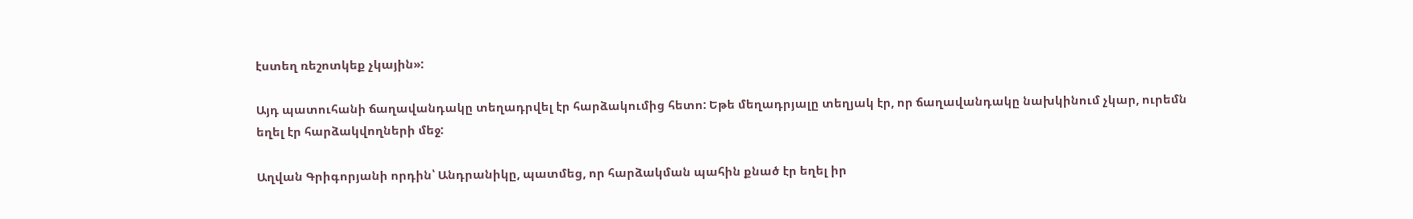էստեղ ռեշոտկեք չկային»:

Այդ պատուհանի ճաղավանդակը տեղադրվել էր հարձակումից հետո: Եթե մեղադրյալը տեղյակ էր, որ ճաղավանդակը նախկինում չկար, ուրեմն եղել էր հարձակվողների մեջ:

Աղվան Գրիգորյանի որդին՝ Անդրանիկը, պատմեց, որ հարձակման պահին քնած էր եղել իր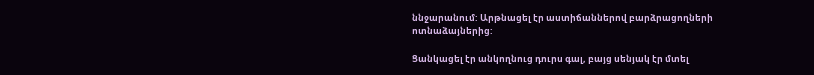ննջարանում: Արթնացել էր աստիճաններով բարձրացողների ոտնաձայներից:

Ցանկացել էր անկողնուց դուրս գալ, բայց սենյակ էր մտել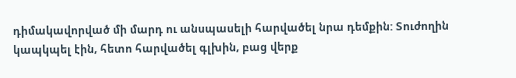դիմակավորված մի մարդ ու անսպասելի հարվածել նրա դեմքին: Տուժողին կապկպել էին, հետո հարվածել գլխին, բաց վերք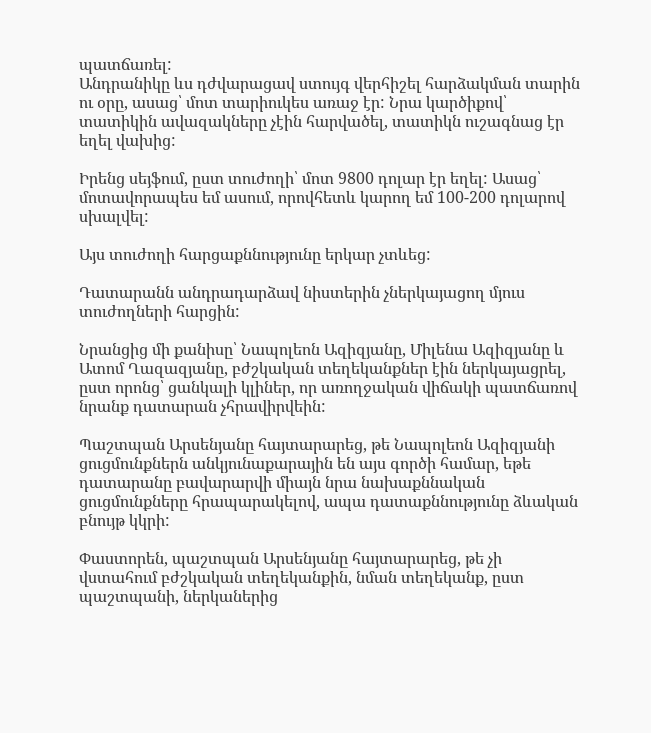պատճառել:
Անդրանիկը ևս դժվարացավ ստույգ վերհիշել հարձակման տարին ու օրը, ասաց՝ մոտ տարիուկես առաջ էր: Նրա կարծիքով՝ տատիկին ավազակները չէին հարվածել, տատիկն ուշագնաց էր եղել վախից:

Իրենց սեյֆում, ըստ տուժողի՝ մոտ 9800 դոլար էր եղել: Ասաց՝ մոտավորապես եմ ասում, որովհետև կարող եմ 100-200 դոլարով սխալվել:

Այս տուժողի հարցաքննությունը երկար չտևեց:

Դատարանն անդրադարձավ նիստերին չներկայացող մյուս տուժողների հարցին:

Նրանցից մի քանիսը՝ Նապոլեոն Ազիզյանը, Միլենա Ազիզյանը և Ատոմ Ղազազյանը, բժշկական տեղեկանքներ էին ներկայացրել, ըստ որոնց՝ ցանկալի կլիներ, որ առողջական վիճակի պատճառով նրանք դատարան չհրավիրվեին:

Պաշտպան Արսենյանը հայտարարեց, թե Նապոլեոն Ազիզյանի ցուցմունքներն անկյունաքարային են այս գործի համար, եթե դատարանը բավարարվի միայն նրա նախաքննական ցուցմունքները հրապարակելով, ապա դատաքննությունը ձևական բնույթ կկրի:

Փաստորեն, պաշտպան Արսենյանը հայտարարեց, թե չի վստահում բժշկական տեղեկանքին, նման տեղեկանք, ըստ պաշտպանի, ներկաներից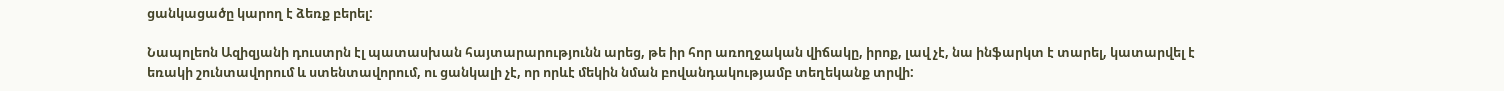ցանկացածը կարող է ձեռք բերել:

Նապոլեոն Ազիզյանի դուստրն էլ պատասխան հայտարարությունն արեց, թե իր հոր առողջական վիճակը, իրոք, լավ չէ, նա ինֆարկտ է տարել, կատարվել է եռակի շունտավորում և ստենտավորում, ու ցանկալի չէ, որ որևէ մեկին նման բովանդակությամբ տեղեկանք տրվի: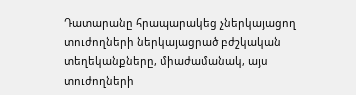Դատարանը հրապարակեց չներկայացող տուժողների ներկայացրած բժշկական տեղեկանքները, միաժամանակ, այս տուժողների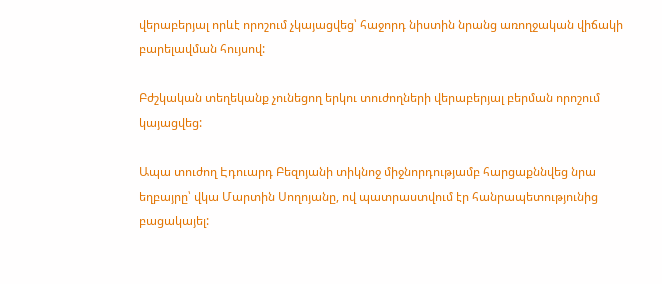վերաբերյալ որևէ որոշում չկայացվեց՝ հաջորդ նիստին նրանց առողջական վիճակի բարելավման հույսով:

Բժշկական տեղեկանք չունեցող երկու տուժողների վերաբերյալ բերման որոշում կայացվեց:

Ապա տուժող Էդուարդ Բեզոյանի տիկնոջ միջնորդությամբ հարցաքննվեց նրա եղբայրը՝ վկա Մարտին Սողոյանը, ով պատրաստվում էր հանրապետությունից բացակայել: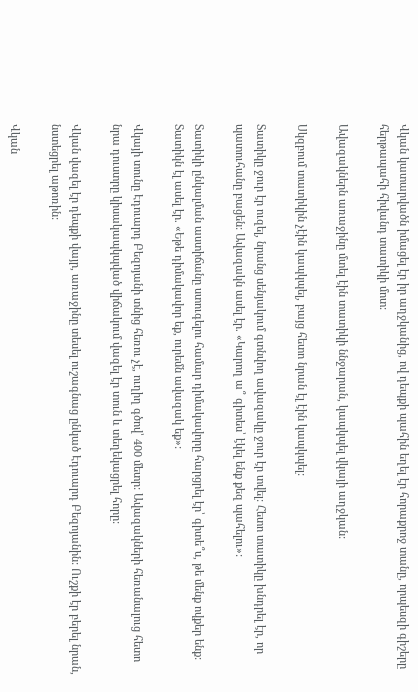Վկան կատարվածն իմացել էր իր աղջկանից, ով դեպքի պահին եղել էր հորաքրոջ տանը, որպեսզի գիշերը հերթապահի հիվանդ տատիկի մոտ:

Ավազակներն առաջինը մտել էին տատիկի ննջարան, կապկպել վկայի աղջկան:

Սկզբում տատիկին չէին կապկպել, բայց հետո նրան էլ էին կապկպել:

Տատիկը ջուր էր ուզել, նրանց սենյակում գտնվող ավազակը ջուր էր տվել: Հետո տատիկը խնդրել էր, որ պատուհանը բացեն: Ավազակն ասել էր. «Կարող ա՞ գիտես՝ էկել ենք քեզ պահելու»:

Տատիկի ընկալման աստիճանը ստուգելու համար դիմակավորը հարցրել էր՝ գիտե՞ս, թե մենք ովքեր ենք: Տատիկն էլ ասել էր. «Եթե դիմակավոր եք, ուրեմն ավազակ եք»:

Վկայի տունը Էդուարդ Բեզոյանի տնից հեռու չէ, ուղիղ գծով՝ 400 մետր: Ավազակների հեռանալուց հետո նրա դուստրը կիսակապկպված վիճակում վազել էր տուն և տեղեկացրել հորը:

Վկան վազել էր դեպքի վայր, առաջինը տեսել ուշագնաց ընկած Էդուարդ Բեզոյանին: Ուշքի էր բերել նրան, նստեցրել աթոռին:

Վկան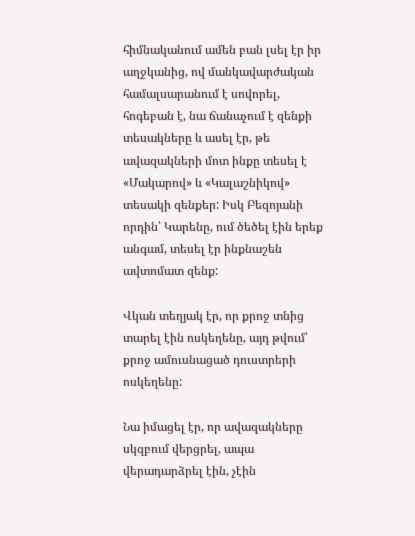հիմնականում ամեն բան լսել էր իր աղջկանից, ով մանկավարժական համալսարանում է սովորել, հոգեբան է, նա ճանաչում է զենքի տեսակները և ասել էր, թե ավազակների մոտ ինքը տեսել է «Մակարով» և «Կալաշնիկով» տեսակի զենքեր: Իսկ Բեզոյանի որդին՝ Կարենը, ում ծեծել էին երեք անգամ, տեսել էր ինքնաշեն ավտոմատ զենք:

Վկան տեղյակ էր, որ քրոջ տնից տարել էին ոսկեղենը, այդ թվում՝ քրոջ ամուսնացած դուստրերի ոսկեղենը:

Նա իմացել էր, որ ավազակները սկզբում վերցրել, ապա վերադարձրել էին, չէին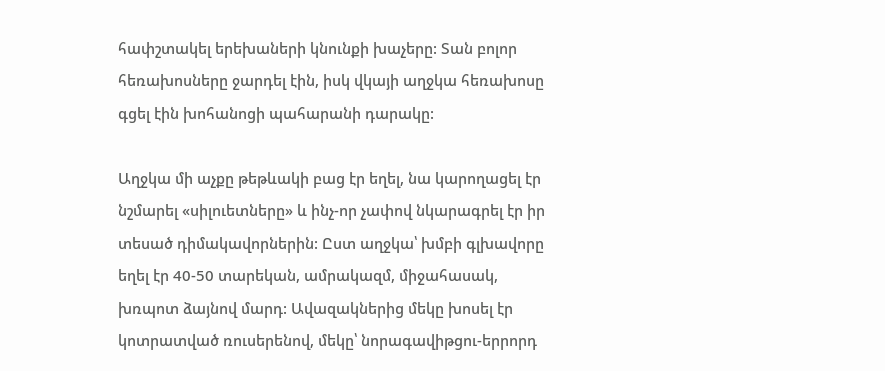հափշտակել երեխաների կնունքի խաչերը: Տան բոլոր հեռախոսները ջարդել էին, իսկ վկայի աղջկա հեռախոսը գցել էին խոհանոցի պահարանի դարակը:

Աղջկա մի աչքը թեթևակի բաց էր եղել, նա կարողացել էր նշմարել «սիլուետները» և ինչ-որ չափով նկարագրել էր իր տեսած դիմակավորներին: Ըստ աղջկա՝ խմբի գլխավորը եղել էր 40-50 տարեկան, ամրակազմ, միջահասակ, խռպոտ ձայնով մարդ: Ավազակներից մեկը խոսել էր կոտրատված ռուսերենով, մեկը՝ նորագավիթցու-երրորդ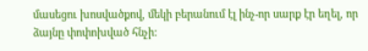մասեցու խոսվածքով, մեկի բերանում էլ ինչ-որ սարք էր եղել, որ ձայնը փոփոխված հնչի: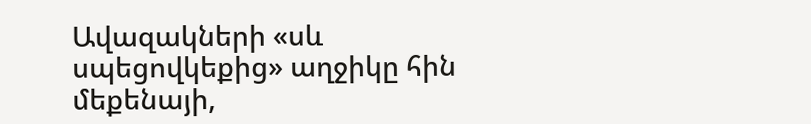Ավազակների «սև սպեցովկեքից» աղջիկը հին մեքենայի,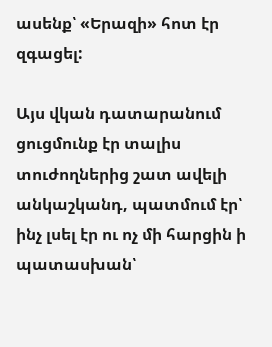ասենք՝ «Երազի» հոտ էր զգացել:

Այս վկան դատարանում ցուցմունք էր տալիս տուժողներից շատ ավելի անկաշկանդ, պատմում էր՝ ինչ լսել էր ու ոչ մի հարցին ի պատասխան՝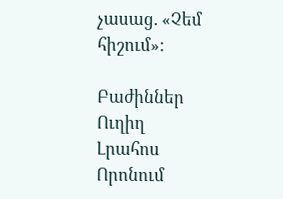չասաց. «Չեմ հիշում»:

Բաժիններ
Ուղիղ
Լրահոս
Որոնում